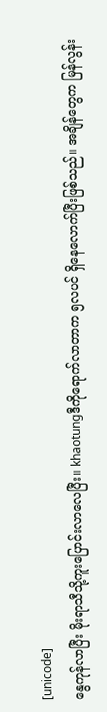[unicode]
နွေကုန်လာပြီး မိုးရာသီသို့ကူးပြောင်းလာလေပြီး။ khaotungဒီကိုရောက်လာတာက ၅လပင် ရှိနေလောက်ပြီးဖြစ်သည်။ အချိန်တွေက မြန်လွန်း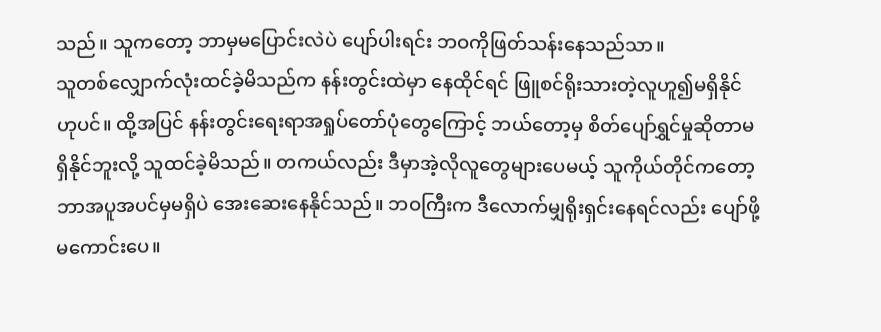သည်။ သူကတော့ ဘာမှမပြောင်းလဲပဲ ပျော်ပါးရင်း ဘဝကိုဖြတ်သန်းနေသည်သာ။
သူတစ်လျှောက်လုံးထင်ခဲ့မိသည်က နန်းတွင်းထဲမှာ နေထိုင်ရင် ဖြူစင်ရိုးသားတဲ့လူဟူ၍မရှိနိုင်ဟုပင်။ ထို့အပြင် နန်းတွင်းရေးရာအရှုပ်တော်ပုံတွေကြောင့် ဘယ်တော့မှ စိတ်ပျော်ရွှင်မှုဆိုတာမရှိနိုင်ဘူးလို့ သူထင်ခဲ့မိသည်။ တကယ်လည်း ဒီမှာအဲ့လိုလူတွေများပေမယ့် သူကိုယ်တိုင်ကတော့ ဘာအပူအပင်မှမရှိပဲ အေးဆေးနေနိုင်သည်။ ဘဝကြီးက ဒီလောက်မျှရိုးရှင်းနေရင်လည်း ပျော်ဖို့မကောင်းပေ။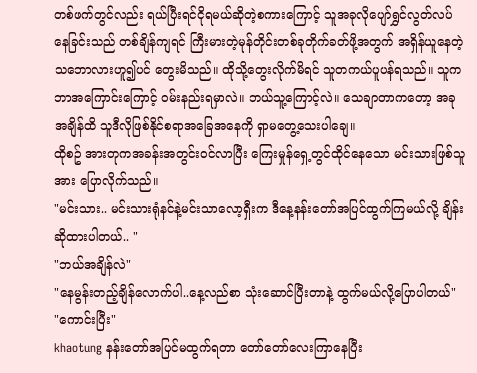တစ်ဖက်တွင်လည်း ရယ်ပြီးရင်ငိုရမယ်ဆိုတဲ့စကားကြောင့် သူအခုလိုပျော်ရွှင်လွတ်လပ်နေခြင်းသည် တစ်ချိန်ကျရင် ကြီးမားတဲ့မုန်တိုင်းတစ်ခုတိုက်ခတ်ဖို့အတွက် အရှိန်ယူနေတဲ့သဘောလားဟူ၍ပင် တွေးမိသည်။ ထိုသို့တွေးလိုက်မိရင် သူတကယ်ပူပန်ရသည်။ သူက ဘာအကြောင်းကြောင့် ဝမ်းနည်းရမှာလဲ။ ဘယ်သူ့ကြောင့်လဲ။ သေချာတာကတော့ အခုအချိန်ထိ သူဒီလိုဖြစ်နိုင်စရာအခြေအနေကို ရှာမတွေ့သေးပါချေ။
ထိုစဥ် အားတုကအခန်းအတွင်းဝင်လာပြီး ကြေးမှုန်ရှေ့တွင်ထိုင်နေသော မင်းသားဖြစ်သူအား ပြောလိုက်သည်။
"မင်းသား.. မင်းသားရုံနင်နဲ့မင်းသာလော့ရှီးက ဒီနေ့နန်းတော်အပြင်ထွက်ကြမယ်လို့ ချိန်းဆိုထားပါတယ်.. "
"ဘယ်အချိန်လဲ"
"နေမွန်းတည့်ချိန်လောက်ပါ..နေ့လည်စာ သုံးဆောင်ပြီးတာနဲ့ ထွက်မယ်လို့ပြောပါတယ်"
"ကောင်းပြီး"
khaotung နန်းတော်အပြင်မထွက်ရတာ တော်တော်လေးကြာနေပြီး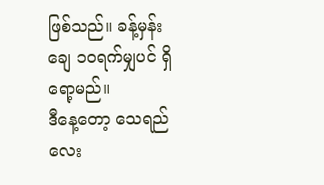ဖြစ်သည်။ ခန့်မှန်းချေ ၁၀ရက်မျှပင် ရှိရော့မည်။
ဒီနေ့တော့ သေရည်လေး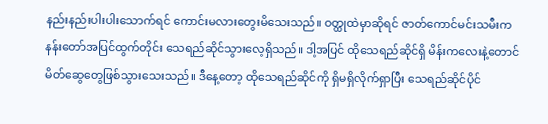နည်းနည်းပါးပါးသောက်ရင် ကောင်းမလားတွေးမိသေးသည်။ ဝတ္ထုထဲမှာဆိုရင် ဇာတ်ကောင်မင်းသမီးက နန်းတော်အပြင်ထွက်တိုင်း သေရည်ဆိုင်သွားလေ့ရှိသည်။ ဒါ့အပြင် ထိုသေရည်ဆိုင်ရှိ မိန်းကလေးနဲ့တောင် မိတ်ဆွေတွေဖြစ်သွားသေးသည်။ ဒီနေ့တော့ ထိုသေရည်ဆိုင်ကို ရှိမရှိလိုက်ရှာပြီး သေရည်ဆိုင်ပိုင်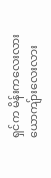ရှင်က မိန်းကလေးလားယောကျ်ားလေးလား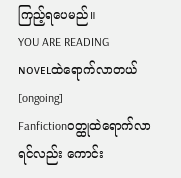ကြည့်ရပေမည်။
YOU ARE READING
ɴᴏᴠᴇʟထဲရောက်လာတယ် [ongoing]
Fanfictionဝတ္ထုထဲရောက်လာရင်လည်း ကောင်း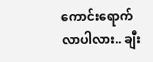ကောင်းရောက်လာပါလား.. ချီး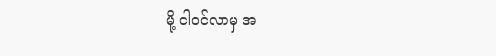မို့ ငါဝင်လာမှ အ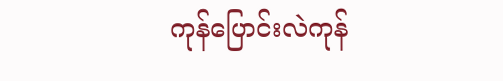ကုန်ပြောင်းလဲကုန်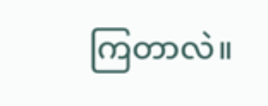ကြတာလဲ။